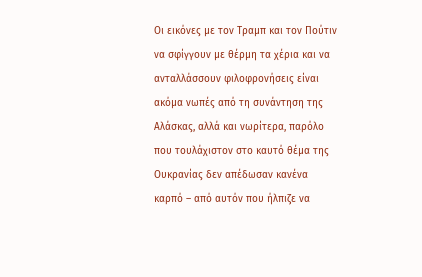Οι εικόνες με τον Τραμπ και τον Πούτιν να σφίγγουν με θέρμη τα χέρια και να ανταλλάσσουν φιλοφρονήσεις είναι ακόμα νωπές από τη συνάντηση της Αλάσκας, αλλά και νωρίτερα, παρόλο που τουλάχιστον στο καυτό θέμα της Ουκρανίας δεν απέδωσαν κανένα καρπό – από αυτόν που ήλπιζε να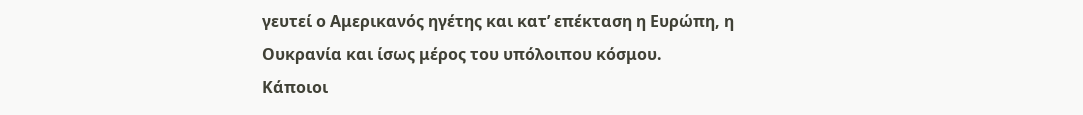γευτεί ο Αμερικανός ηγέτης και κατ’ επέκταση η Ευρώπη, η Ουκρανία και ίσως μέρος του υπόλοιπου κόσμου.
Κάποιοι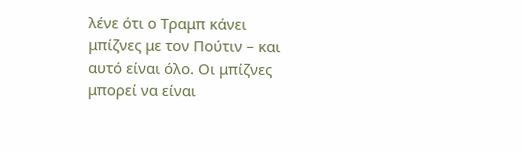λένε ότι ο Τραμπ κάνει μπίζνες με τον Πούτιν – και αυτό είναι όλο. Οι μπίζνες μπορεί να είναι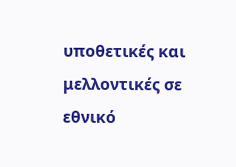υποθετικές και μελλοντικές σε εθνικό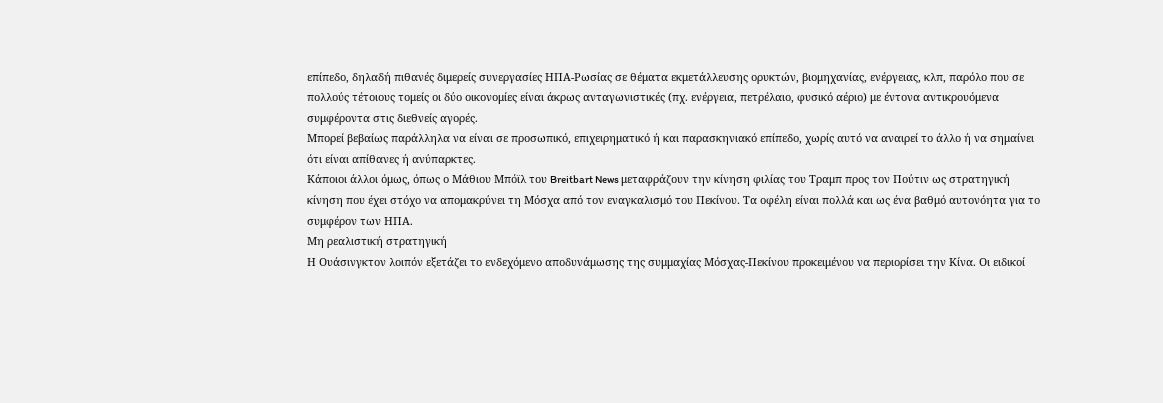επίπεδο, δηλαδή πιθανές διμερείς συνεργασίες ΗΠΑ-Ρωσίας σε θέματα εκμετάλλευσης ορυκτών, βιομηχανίας, ενέργειας, κλπ, παρόλο που σε πολλούς τέτοιους τομείς οι δύο οικονομίες είναι άκρως ανταγωνιστικές (πχ. ενέργεια, πετρέλαιο, φυσικό αέριο) με έντονα αντικρουόμενα συμφέροντα στις διεθνείς αγορές.
Μπορεί βεβαίως παράλληλα να είναι σε προσωπικό, επιχειρηματικό ή και παρασκηνιακό επίπεδο, χωρίς αυτό να αναιρεί το άλλο ή να σημαίνει ότι είναι απίθανες ή ανύπαρκτες.
Κάποιοι άλλοι όμως, όπως ο Μάθιου Μπόϊλ του Breitbart News μεταφράζουν την κίνηση φιλίας του Τραμπ προς τον Πούτιν ως στρατηγική κίνηση που έχει στόχο να απομακρύνει τη Μόσχα από τον εναγκαλισμό του Πεκίνου. Τα οφέλη είναι πολλά και ως ένα βαθμό αυτονόητα για το συμφέρον των ΗΠΑ.
Mη ρεαλιστική στρατηγική
Η Ουάσινγκτον λοιπόν εξετάζει το ενδεχόμενο αποδυνάμωσης της συμμαχίας Μόσχας-Πεκίνου προκειμένου να περιορίσει την Κίνα. Οι ειδικοί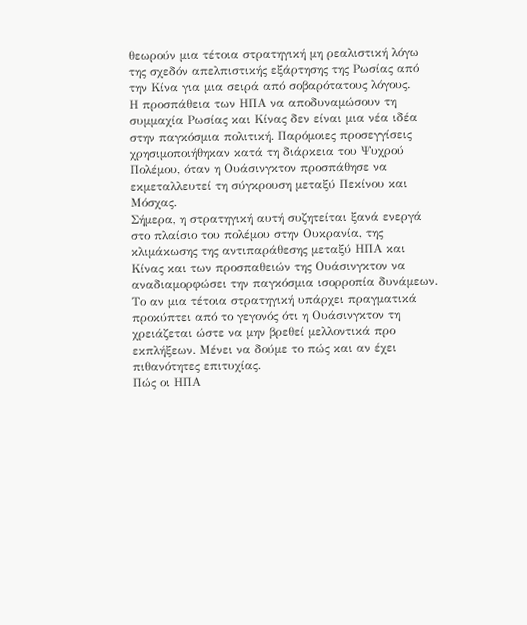θεωρούν μια τέτοια στρατηγική μη ρεαλιστική λόγω της σχεδόν απελπιστικής εξάρτησης της Ρωσίας από την Κίνα για μια σειρά από σοβαρότατους λόγους.
Η προσπάθεια των ΗΠΑ να αποδυναμώσουν τη συμμαχία Ρωσίας και Κίνας δεν είναι μια νέα ιδέα στην παγκόσμια πολιτική. Παρόμοιες προσεγγίσεις χρησιμοποιήθηκαν κατά τη διάρκεια του Ψυχρού Πολέμου, όταν η Ουάσινγκτον προσπάθησε να εκμεταλλευτεί τη σύγκρουση μεταξύ Πεκίνου και Μόσχας.
Σήμερα, η στρατηγική αυτή συζητείται ξανά ενεργά στο πλαίσιο του πολέμου στην Ουκρανία, της κλιμάκωσης της αντιπαράθεσης μεταξύ ΗΠΑ και Κίνας και των προσπαθειών της Ουάσινγκτον να αναδιαμορφώσει την παγκόσμια ισορροπία δυνάμεων.
Το αν μια τέτοια στρατηγική υπάρχει πραγματικά προκύπτει από το γεγονός ότι η Ουάσινγκτον τη χρειάζεται ώστε να μην βρεθεί μελλοντικά προ εκπλήξεων. Μένει να δούμε το πώς και αν έχει πιθανότητες επιτυχίας.
Πώς οι ΗΠΑ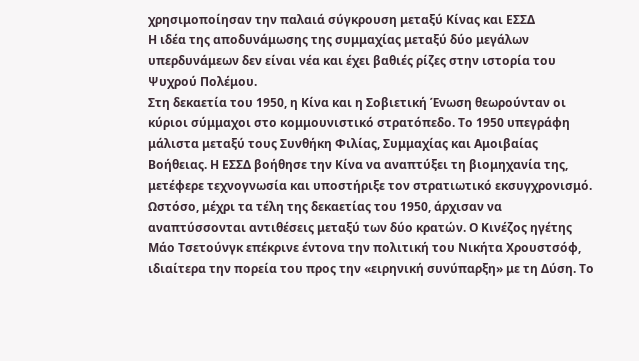χρησιμοποίησαν την παλαιά σύγκρουση μεταξύ Κίνας και ΕΣΣΔ
Η ιδέα της αποδυνάμωσης της συμμαχίας μεταξύ δύο μεγάλων υπερδυνάμεων δεν είναι νέα και έχει βαθιές ρίζες στην ιστορία του Ψυχρού Πολέμου.
Στη δεκαετία του 1950, η Κίνα και η Σοβιετική Ένωση θεωρούνταν οι κύριοι σύμμαχοι στο κομμουνιστικό στρατόπεδο. Το 1950 υπεγράφη μάλιστα μεταξύ τους Συνθήκη Φιλίας, Συμμαχίας και Αμοιβαίας Βοήθειας. Η ΕΣΣΔ βοήθησε την Κίνα να αναπτύξει τη βιομηχανία της, μετέφερε τεχνογνωσία και υποστήριξε τον στρατιωτικό εκσυγχρονισμό.
Ωστόσο, μέχρι τα τέλη της δεκαετίας του 1950, άρχισαν να αναπτύσσονται αντιθέσεις μεταξύ των δύο κρατών. Ο Κινέζος ηγέτης Μάο Τσετούνγκ επέκρινε έντονα την πολιτική του Νικήτα Χρουστσόφ, ιδιαίτερα την πορεία του προς την «ειρηνική συνύπαρξη» με τη Δύση. Το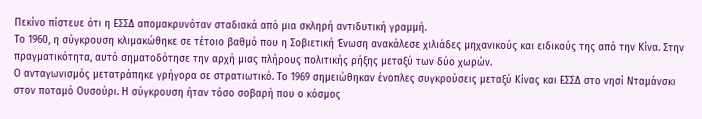Πεκίνο πίστευε ότι η ΕΣΣΔ απομακρυνόταν σταδιακά από μια σκληρή αντιδυτική γραμμή.
Το 1960, η σύγκρουση κλιμακώθηκε σε τέτοιο βαθμό που η Σοβιετική Ένωση ανακάλεσε χιλιάδες μηχανικούς και ειδικούς της από την Κίνα. Στην πραγματικότητα, αυτό σηματοδότησε την αρχή μιας πλήρους πολιτικής ρήξης μεταξύ των δύο χωρών.
Ο ανταγωνισμός μετατράπηκε γρήγορα σε στρατιωτικό. Το 1969 σημειώθηκαν ένοπλες συγκρούσεις μεταξύ Κίνας και ΕΣΣΔ στο νησί Νταμάνσκι στον ποταμό Ουσούρι. Η σύγκρουση ήταν τόσο σοβαρή που ο κόσμος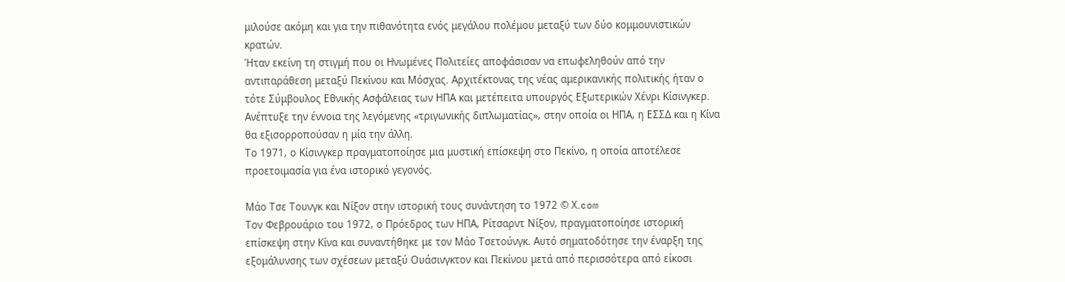μιλούσε ακόμη και για την πιθανότητα ενός μεγάλου πολέμου μεταξύ των δύο κομμουνιστικών κρατών.
Ήταν εκείνη τη στιγμή που οι Ηνωμένες Πολιτείες αποφάσισαν να επωφεληθούν από την αντιπαράθεση μεταξύ Πεκίνου και Μόσχας. Αρχιτέκτονας της νέας αμερικανικής πολιτικής ήταν ο τότε Σύμβουλος Εθνικής Ασφάλειας των ΗΠΑ και μετέπειτα υπουργός Εξωτερικών Χένρι Κίσινγκερ. Ανέπτυξε την έννοια της λεγόμενης «τριγωνικής διπλωματίας», στην οποία οι ΗΠΑ, η ΕΣΣΔ και η Κίνα θα εξισορροπούσαν η μία την άλλη.
Το 1971, ο Κίσινγκερ πραγματοποίησε μια μυστική επίσκεψη στο Πεκίνο, η οποία αποτέλεσε προετοιμασία για ένα ιστορικό γεγονός.

Mάο Τσε Τουνγκ και Νίξον στην ιστορική τους συνάντηση το 1972 © Χ.com
Τον Φεβρουάριο του 1972, ο Πρόεδρος των ΗΠΑ, Ρίτσαρντ Νίξον, πραγματοποίησε ιστορική επίσκεψη στην Κίνα και συναντήθηκε με τον Μάο Τσετούνγκ. Αυτό σηματοδότησε την έναρξη της εξομάλυνσης των σχέσεων μεταξύ Ουάσινγκτον και Πεκίνου μετά από περισσότερα από είκοσι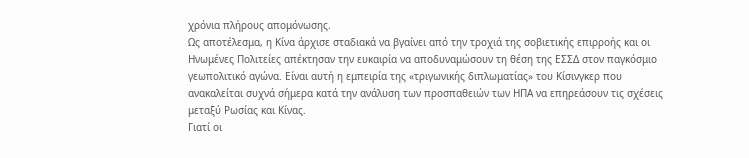χρόνια πλήρους απομόνωσης.
Ως αποτέλεσμα, η Κίνα άρχισε σταδιακά να βγαίνει από την τροχιά της σοβιετικής επιρροής και οι Ηνωμένες Πολιτείες απέκτησαν την ευκαιρία να αποδυναμώσουν τη θέση της ΕΣΣΔ στον παγκόσμιο γεωπολιτικό αγώνα. Είναι αυτή η εμπειρία της «τριγωνικής διπλωματίας» του Κίσινγκερ που ανακαλείται συχνά σήμερα κατά την ανάλυση των προσπαθειών των ΗΠΑ να επηρεάσουν τις σχέσεις μεταξύ Ρωσίας και Κίνας.
Γιατί οι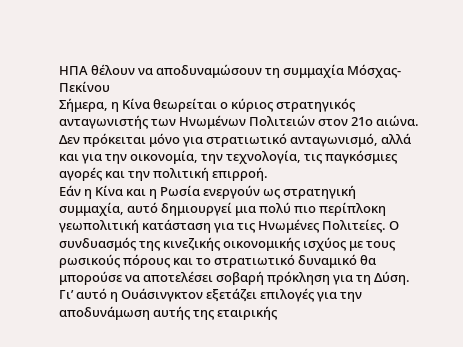ΗΠΑ θέλουν να αποδυναμώσουν τη συμμαχία Μόσχας-Πεκίνου
Σήμερα, η Κίνα θεωρείται ο κύριος στρατηγικός ανταγωνιστής των Ηνωμένων Πολιτειών στον 21ο αιώνα. Δεν πρόκειται μόνο για στρατιωτικό ανταγωνισμό, αλλά και για την οικονομία, την τεχνολογία, τις παγκόσμιες αγορές και την πολιτική επιρροή.
Εάν η Κίνα και η Ρωσία ενεργούν ως στρατηγική συμμαχία, αυτό δημιουργεί μια πολύ πιο περίπλοκη γεωπολιτική κατάσταση για τις Ηνωμένες Πολιτείες. Ο συνδυασμός της κινεζικής οικονομικής ισχύος με τους ρωσικούς πόρους και το στρατιωτικό δυναμικό θα μπορούσε να αποτελέσει σοβαρή πρόκληση για τη Δύση.
Γι’ αυτό η Ουάσινγκτον εξετάζει επιλογές για την αποδυνάμωση αυτής της εταιρικής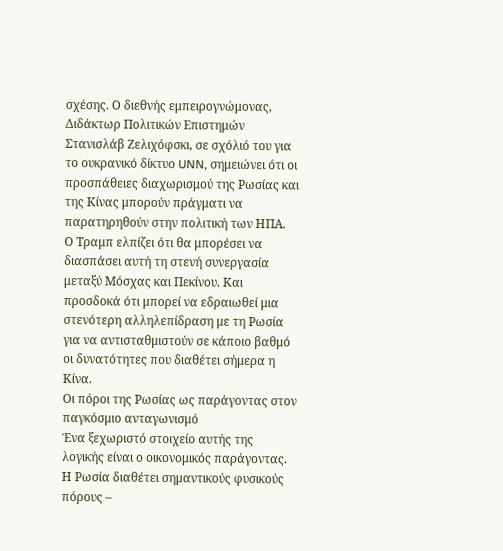σχέσης. Ο διεθνής εμπειρογνώμονας, Διδάκτωρ Πολιτικών Επιστημών Στανισλάβ Ζελιχόφσκι, σε σχόλιό του για το ουκρανικό δίκτυο UNN, σημειώνει ότι οι προσπάθειες διαχωρισμού της Ρωσίας και της Κίνας μπορούν πράγματι να παρατηρηθούν στην πολιτική των ΗΠΑ.
Ο Τραμπ ελπίζει ότι θα μπορέσει να διασπάσει αυτή τη στενή συνεργασία μεταξύ Μόσχας και Πεκίνου. Και προσδοκά ότι μπορεί να εδραιωθεί μια στενότερη αλληλεπίδραση με τη Ρωσία για να αντισταθμιστούν σε κάποιο βαθμό οι δυνατότητες που διαθέτει σήμερα η Κίνα.
Οι πόροι της Ρωσίας ως παράγοντας στον παγκόσμιο ανταγωνισμό
Ένα ξεχωριστό στοιχείο αυτής της λογικής είναι ο οικονομικός παράγοντας. Η Ρωσία διαθέτει σημαντικούς φυσικούς πόρους –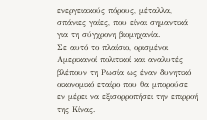ενεργειακούς πόρους, μέταλλα, σπάνιες γαίες, που είναι σημαντικά για τη σύγχρονη βιομηχανία.
Σε αυτό το πλαίσιο, ορισμένοι Αμερικανοί πολιτικοί και αναλυτές βλέπουν τη Ρωσία ως έναν δυνητικό οικονομικό εταίρο που θα μπορούσε εν μέρει να εξισορροπήσει την επιρροή της Κίνας.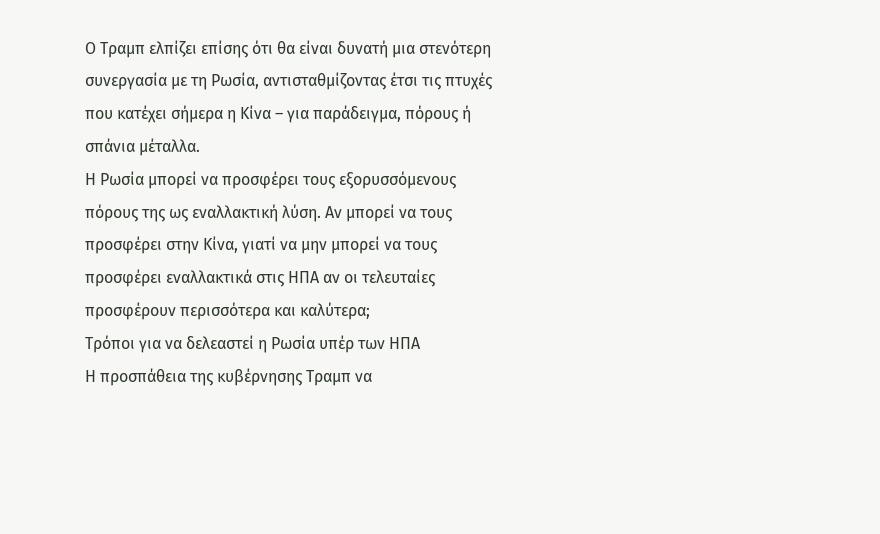Ο Τραμπ ελπίζει επίσης ότι θα είναι δυνατή μια στενότερη συνεργασία με τη Ρωσία, αντισταθμίζοντας έτσι τις πτυχές που κατέχει σήμερα η Κίνα – για παράδειγμα, πόρους ή σπάνια μέταλλα.
Η Ρωσία μπορεί να προσφέρει τους εξορυσσόμενους πόρους της ως εναλλακτική λύση. Αν μπορεί να τους προσφέρει στην Κίνα, γιατί να μην μπορεί να τους προσφέρει εναλλακτικά στις ΗΠΑ αν οι τελευταίες προσφέρουν περισσότερα και καλύτερα;
Τρόποι για να δελεαστεί η Ρωσία υπέρ των ΗΠΑ
Η προσπάθεια της κυβέρνησης Τραμπ να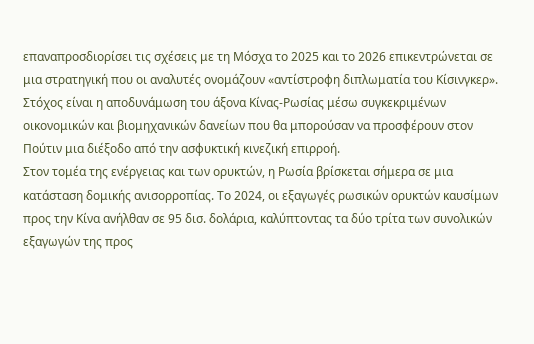επαναπροσδιορίσει τις σχέσεις με τη Μόσχα το 2025 και το 2026 επικεντρώνεται σε μια στρατηγική που οι αναλυτές ονομάζουν «αντίστροφη διπλωματία του Κίσινγκερ». Στόχος είναι η αποδυνάμωση του άξονα Κίνας-Ρωσίας μέσω συγκεκριμένων οικονομικών και βιομηχανικών δανείων που θα μπορούσαν να προσφέρουν στον Πούτιν μια διέξοδο από την ασφυκτική κινεζική επιρροή.
Στον τομέα της ενέργειας και των ορυκτών, η Ρωσία βρίσκεται σήμερα σε μια κατάσταση δομικής ανισορροπίας. Το 2024, οι εξαγωγές ρωσικών ορυκτών καυσίμων προς την Κίνα ανήλθαν σε 95 δισ. δολάρια, καλύπτοντας τα δύο τρίτα των συνολικών εξαγωγών της προς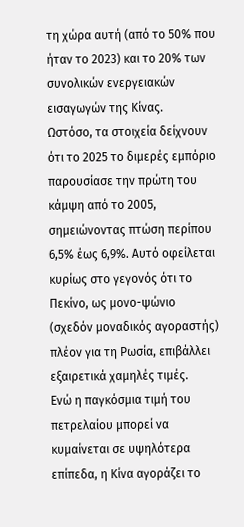τη χώρα αυτή (από το 50% που ήταν το 2023) και το 20% των συνολικών ενεργειακών εισαγωγών της Κίνας.
Ωστόσο, τα στοιχεία δείχνουν ότι το 2025 το διμερές εμπόριο παρουσίασε την πρώτη του κάμψη από το 2005, σημειώνοντας πτώση περίπου 6,5% έως 6,9%. Αυτό οφείλεται κυρίως στο γεγονός ότι το Πεκίνο, ως μονο-ψώνιο (σχεδόν μοναδικός αγοραστής) πλέον για τη Ρωσία, επιβάλλει εξαιρετικά χαμηλές τιμές.
Ενώ η παγκόσμια τιμή του πετρελαίου μπορεί να κυμαίνεται σε υψηλότερα επίπεδα, η Κίνα αγοράζει το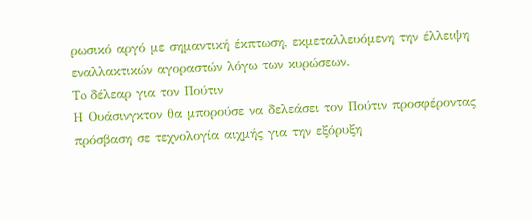ρωσικό αργό με σημαντική έκπτωση, εκμεταλλευόμενη την έλλειψη εναλλακτικών αγοραστών λόγω των κυρώσεων.
To δέλεαρ για τον Πούτιν
Η Ουάσινγκτον θα μπορούσε να δελεάσει τον Πούτιν προσφέροντας πρόσβαση σε τεχνολογία αιχμής για την εξόρυξη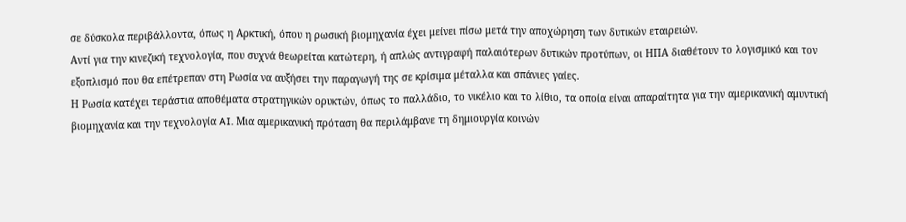σε δύσκολα περιβάλλοντα, όπως η Αρκτική, όπου η ρωσική βιομηχανία έχει μείνει πίσω μετά την αποχώρηση των δυτικών εταιρειών.
Αντί για την κινεζική τεχνολογία, που συχνά θεωρείται κατώτερη, ή απλώς αντιγραφή παλαιότερων δυτικών προτύπων, οι ΗΠΑ διαθέτουν το λογισμικό και τον εξοπλισμό που θα επέτρεπαν στη Ρωσία να αυξήσει την παραγωγή της σε κρίσιμα μέταλλα και σπάνιες γαίες.
Η Ρωσία κατέχει τεράστια αποθέματα στρατηγικών ορυκτών, όπως το παλλάδιο, το νικέλιο και το λίθιο, τα οποία είναι απαραίτητα για την αμερικανική αμυντική βιομηχανία και την τεχνολογία AI. Μια αμερικανική πρόταση θα περιλάμβανε τη δημιουργία κοινών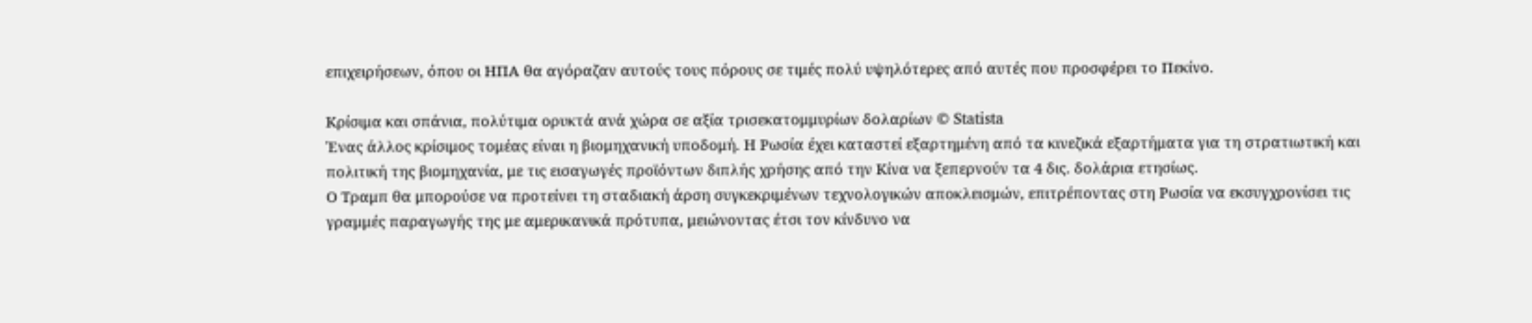επιχειρήσεων, όπου οι ΗΠΑ θα αγόραζαν αυτούς τους πόρους σε τιμές πολύ υψηλότερες από αυτές που προσφέρει το Πεκίνο.

Kρίσιμα και σπάνια, πολύτιμα ορυκτά ανά χώρα σε αξία τρισεκατομμυρίων δολαρίων © Statista
Ένας άλλος κρίσιμος τομέας είναι η βιομηχανική υποδομή. Η Ρωσία έχει καταστεί εξαρτημένη από τα κινεζικά εξαρτήματα για τη στρατιωτική και πολιτική της βιομηχανία, με τις εισαγωγές προϊόντων διπλής χρήσης από την Κίνα να ξεπερνούν τα 4 δις. δολάρια ετησίως.
Ο Τραμπ θα μπορούσε να προτείνει τη σταδιακή άρση συγκεκριμένων τεχνολογικών αποκλεισμών, επιτρέποντας στη Ρωσία να εκσυγχρονίσει τις γραμμές παραγωγής της με αμερικανικά πρότυπα, μειώνοντας έτσι τον κίνδυνο να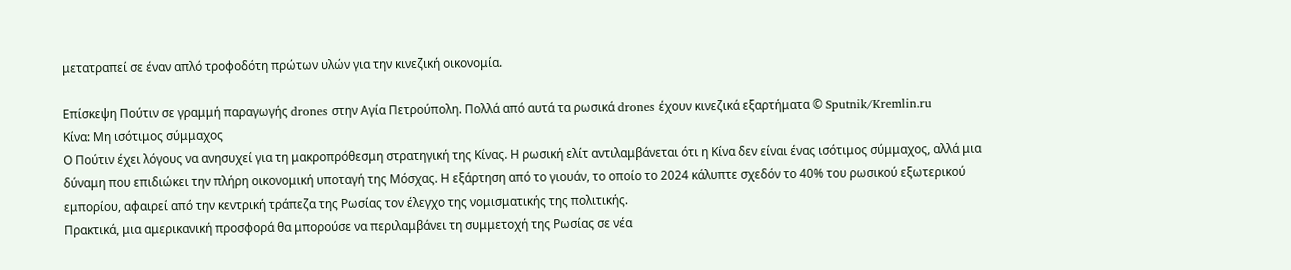μετατραπεί σε έναν απλό τροφοδότη πρώτων υλών για την κινεζική οικονομία.

Eπίσκεψη Πούτιν σε γραμμή παραγωγής drones στην Αγία Πετρούπολη. Πολλά από αυτά τα ρωσικά drones έχουν κινεζικά εξαρτήματα © Sputnik/Kremlin.ru
Κίνα: Mη ισότιμος σύμμαχος
Ο Πούτιν έχει λόγους να ανησυχεί για τη μακροπρόθεσμη στρατηγική της Κίνας. Η ρωσική ελίτ αντιλαμβάνεται ότι η Κίνα δεν είναι ένας ισότιμος σύμμαχος, αλλά μια δύναμη που επιδιώκει την πλήρη οικονομική υποταγή της Μόσχας. Η εξάρτηση από το γιουάν, το οποίο το 2024 κάλυπτε σχεδόν το 40% του ρωσικού εξωτερικού εμπορίου, αφαιρεί από την κεντρική τράπεζα της Ρωσίας τον έλεγχο της νομισματικής της πολιτικής.
Πρακτικά, μια αμερικανική προσφορά θα μπορούσε να περιλαμβάνει τη συμμετοχή της Ρωσίας σε νέα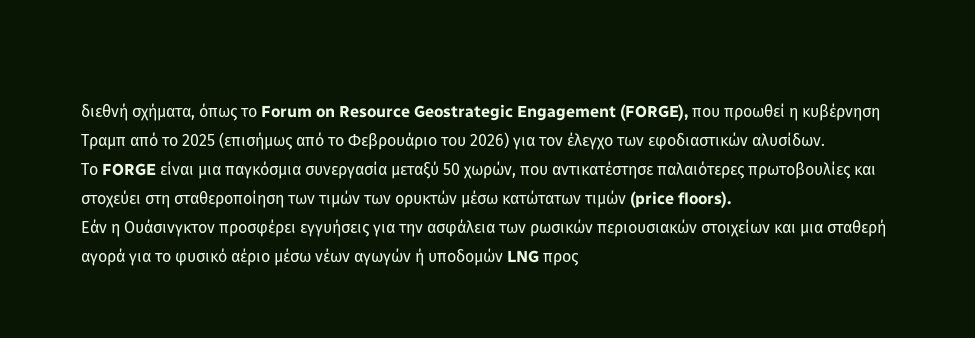διεθνή σχήματα, όπως το Forum on Resource Geostrategic Engagement (FORGE), που προωθεί η κυβέρνηση Τραμπ από το 2025 (επισήμως από το Φεβρουάριο του 2026) για τον έλεγχο των εφοδιαστικών αλυσίδων.
Το FORGE είναι μια παγκόσμια συνεργασία μεταξύ 50 χωρών, που αντικατέστησε παλαιότερες πρωτοβουλίες και στοχεύει στη σταθεροποίηση των τιμών των ορυκτών μέσω κατώτατων τιμών (price floors).
Εάν η Ουάσινγκτον προσφέρει εγγυήσεις για την ασφάλεια των ρωσικών περιουσιακών στοιχείων και μια σταθερή αγορά για το φυσικό αέριο μέσω νέων αγωγών ή υποδομών LNG προς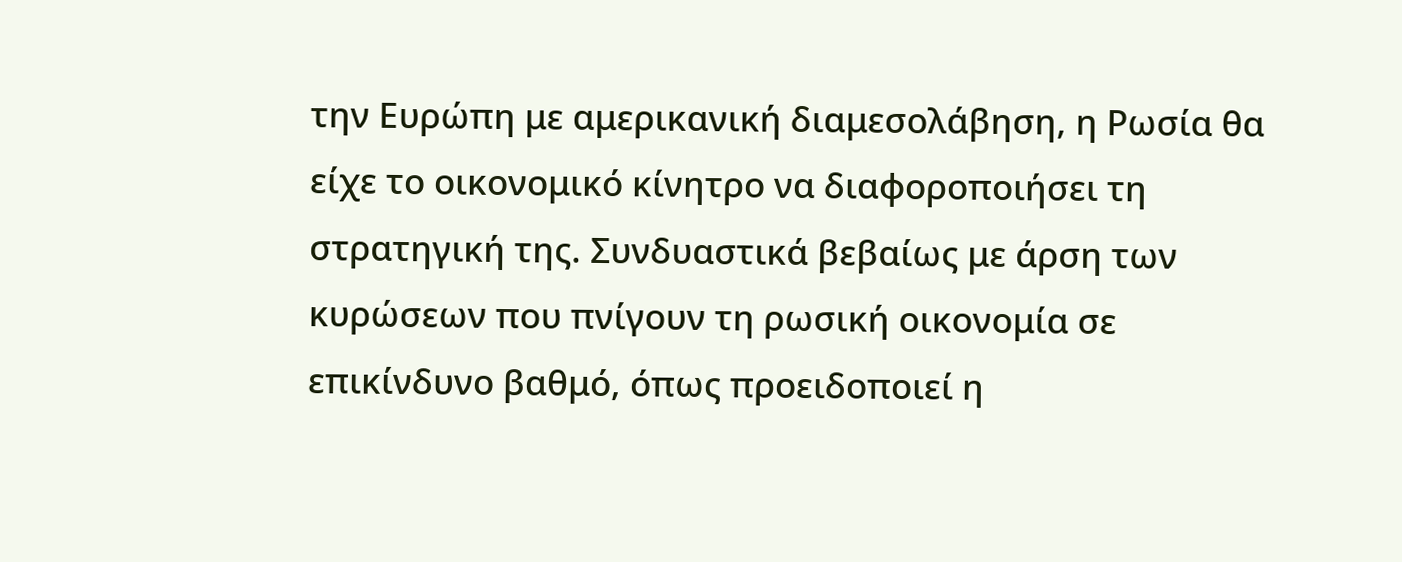την Ευρώπη με αμερικανική διαμεσολάβηση, η Ρωσία θα είχε το οικονομικό κίνητρο να διαφοροποιήσει τη στρατηγική της. Συνδυαστικά βεβαίως με άρση των κυρώσεων που πνίγουν τη ρωσική οικονομία σε επικίνδυνο βαθμό, όπως προειδοποιεί η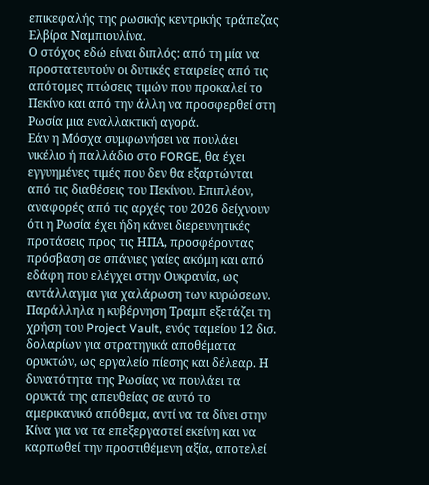επικεφαλής της ρωσικής κεντρικής τράπεζας Ελβίρα Ναμπιουλίνα.
Ο στόχος εδώ είναι διπλός: από τη μία να προστατευτούν οι δυτικές εταιρείες από τις απότομες πτώσεις τιμών που προκαλεί το Πεκίνο και από την άλλη να προσφερθεί στη Ρωσία μια εναλλακτική αγορά.
Εάν η Μόσχα συμφωνήσει να πουλάει νικέλιο ή παλλάδιο στο FORGE, θα έχει εγγυημένες τιμές που δεν θα εξαρτώνται από τις διαθέσεις του Πεκίνου. Επιπλέον, αναφορές από τις αρχές του 2026 δείχνουν ότι η Ρωσία έχει ήδη κάνει διερευνητικές προτάσεις προς τις ΗΠΑ, προσφέροντας πρόσβαση σε σπάνιες γαίες ακόμη και από εδάφη που ελέγχει στην Ουκρανία, ως αντάλλαγμα για χαλάρωση των κυρώσεων.
Παράλληλα η κυβέρνηση Τραμπ εξετάζει τη χρήση του Project Vault, ενός ταμείου 12 δισ. δολαρίων για στρατηγικά αποθέματα ορυκτών, ως εργαλείο πίεσης και δέλεαρ. Η δυνατότητα της Ρωσίας να πουλάει τα ορυκτά της απευθείας σε αυτό το αμερικανικό απόθεμα, αντί να τα δίνει στην Κίνα για να τα επεξεργαστεί εκείνη και να καρπωθεί την προστιθέμενη αξία, αποτελεί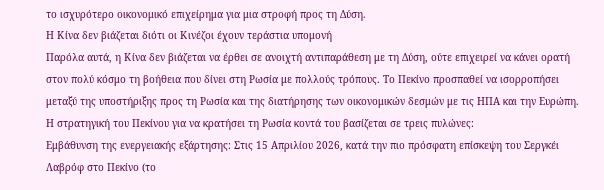το ισχυρότερο οικονομικό επιχείρημα για μια στροφή προς τη Δύση.
Η Κίνα δεν βιάζεται διότι οι Κινέζοι έχουν τεράστια υπομονή
Παρόλα αυτά, η Κίνα δεν βιάζεται να έρθει σε ανοιχτή αντιπαράθεση με τη Δύση, oύτε επιχειρεί να κάνει ορατή στον πολύ κόσμο τη βοήθεια που δίνει στη Ρωσία με πολλούς τρόπους. Το Πεκίνο προσπαθεί να ισορροπήσει μεταξύ της υποστήριξης προς τη Ρωσία και της διατήρησης των οικονομικών δεσμών με τις ΗΠΑ και την Ευρώπη.
Η στρατηγική του Πεκίνου για να κρατήσει τη Ρωσία κοντά του βασίζεται σε τρεις πυλώνες:
Εμβάθυνση της ενεργειακής εξάρτησης: Στις 15 Απριλίου 2026, κατά την πιο πρόσφατη επίσκεψη του Σεργκέι Λαβρόφ στο Πεκίνο (το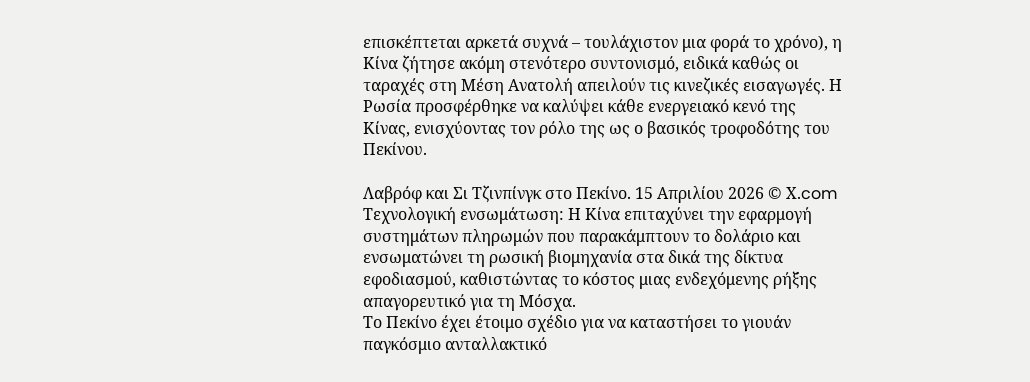επισκέπτεται αρκετά συχνά – τουλάχιστον μια φορά το χρόνο), η Κίνα ζήτησε ακόμη στενότερο συντονισμό, ειδικά καθώς οι ταραχές στη Μέση Ανατολή απειλούν τις κινεζικές εισαγωγές. Η Ρωσία προσφέρθηκε να καλύψει κάθε ενεργειακό κενό της Κίνας, ενισχύοντας τον ρόλο της ως ο βασικός τροφοδότης του Πεκίνου.

Λαβρόφ και Σι Tζινπίνγκ στο Πεκίνο. 15 Απριλίου 2026 © Χ.com
Τεχνολογική ενσωμάτωση: Η Κίνα επιταχύνει την εφαρμογή συστημάτων πληρωμών που παρακάμπτουν το δολάριο και ενσωματώνει τη ρωσική βιομηχανία στα δικά της δίκτυα εφοδιασμού, καθιστώντας το κόστος μιας ενδεχόμενης ρήξης απαγορευτικό για τη Μόσχα.
Το Πεκίνο έχει έτοιμο σχέδιο για να καταστήσει το γιουάν παγκόσμιο ανταλλακτικό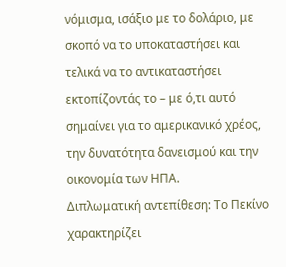νόμισμα, ισάξιο με το δολάριο, με σκοπό να το υποκαταστήσει και τελικά να το αντικαταστήσει εκτοπίζοντάς το – με ό,τι αυτό σημαίνει για το αμερικανικό χρέος, την δυνατότητα δανεισμού και την οικονομία των ΗΠΑ.
Διπλωματική αντεπίθεση: Το Πεκίνο χαρακτηρίζει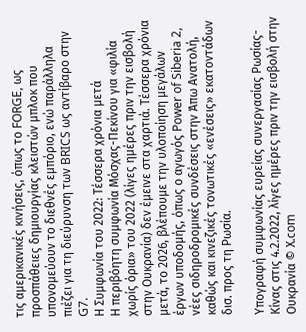τις αμερικανικές κινήσεις, όπως το FORGE, ως προσπάθειες δημιουργίας κλειστών μπλοκ που υπονομεύουν το διεθνές εμπόριο, ενώ παράλληλα πιέζει για τη διεύρυνση των BRICS ως αντίβαρο στην G7.
Η Συμφωνία του 2022: Τέσσερα χρόνια μετά
Η περιβόητη συμφωνία Μόσχας-Πεκίνου για «φιλία χωρίς όρια» του 2022 (λίγες ημέρες πριν την εισβολή στην Ουκρανία) δεν έμεινε στα χαρτιά. Τέσσερα χρόνια μετά, το 2026, βλέπουμε την υλοποίηση μεγάλων έργων υποδομής, όπως ο αγωγός Power of Siberia 2, νέες σιδηροδρομικές συνδέσεις στην Άπω Ανατολή, καθώς και κινεζικές τονωτικές «ενέσεις» εκατοντάδων δισ. προς τη Ρωσία.

Υπογραφή συμφωνίας ευρείας συνεργασίας Ρωσίας-Κίνας στις 4.2.2022, λίγες ημέρες πριν την εισβολή στην Ουκρανία © Χ.com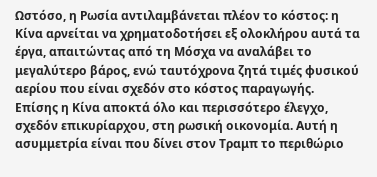Ωστόσο, η Ρωσία αντιλαμβάνεται πλέον το κόστος: η Κίνα αρνείται να χρηματοδοτήσει εξ ολοκλήρου αυτά τα έργα, απαιτώντας από τη Μόσχα να αναλάβει το μεγαλύτερο βάρος, ενώ ταυτόχρονα ζητά τιμές φυσικού αερίου που είναι σχεδόν στο κόστος παραγωγής.
Επίσης η Κίνα αποκτά όλο και περισσότερο έλεγχο, σχεδόν επικυρίαρχου, στη ρωσική οικονομία. Αυτή η ασυμμετρία είναι που δίνει στον Τραμπ το περιθώριο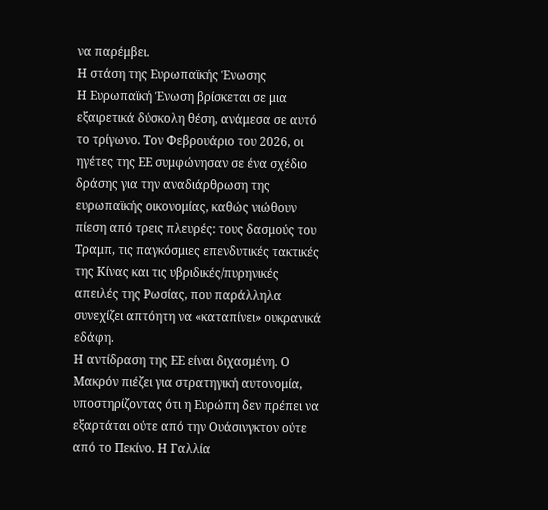να παρέμβει.
Η στάση της Ευρωπαϊκής Ένωσης
Η Ευρωπαϊκή Ένωση βρίσκεται σε μια εξαιρετικά δύσκολη θέση, ανάμεσα σε αυτό το τρίγωνο. Τον Φεβρουάριο του 2026, οι ηγέτες της ΕΕ συμφώνησαν σε ένα σχέδιο δράσης για την αναδιάρθρωση της ευρωπαϊκής οικονομίας, καθώς νιώθουν πίεση από τρεις πλευρές: τους δασμούς του Τραμπ, τις παγκόσμιες επενδυτικές τακτικές της Κίνας και τις υβριδικές/πυρηνικές απειλές της Ρωσίας, που παράλληλα συνεχίζει απτόητη να «καταπίνει» ουκρανικά εδάφη.
Η αντίδραση της ΕΕ είναι διχασμένη. Ο Μακρόν πιέζει για στρατηγική αυτονομία, υποστηρίζοντας ότι η Ευρώπη δεν πρέπει να εξαρτάται ούτε από την Ουάσινγκτον ούτε από το Πεκίνο. Η Γαλλία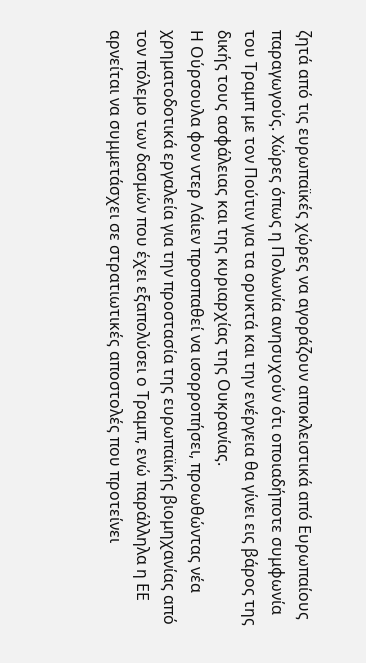ζητά από τις ευρωπαϊκές χώρες να αγοράζουν αποκλειστικά από Ευρωπαίους παραγωγούς. Χώρες όπως η Πολωνία ανησυχούν ότι οποιαδήποτε συμφωνία του Τραμπ με τον Πούτιν για τα ορυκτά και την ενέργεια θα γίνει εις βάρος της δικής τους ασφάλειας και της κυριαρχίας της Ουκρανίας.
Η Ούρσουλα φον ντερ Λάιεν προσπαθεί να ισορροπήσει, προωθώντας νέα χρηματοδοτικά εργαλεία για την προστασία της ευρωπαϊκής βιομηχανίας από τον πόλεμο των δασμών που έχει εξαπολύσει ο Τραμπ, ενώ παράλληλα η ΕΕ αρνείται να συμμετάσχει σε στρατιωτικές αποστολές που προτείνει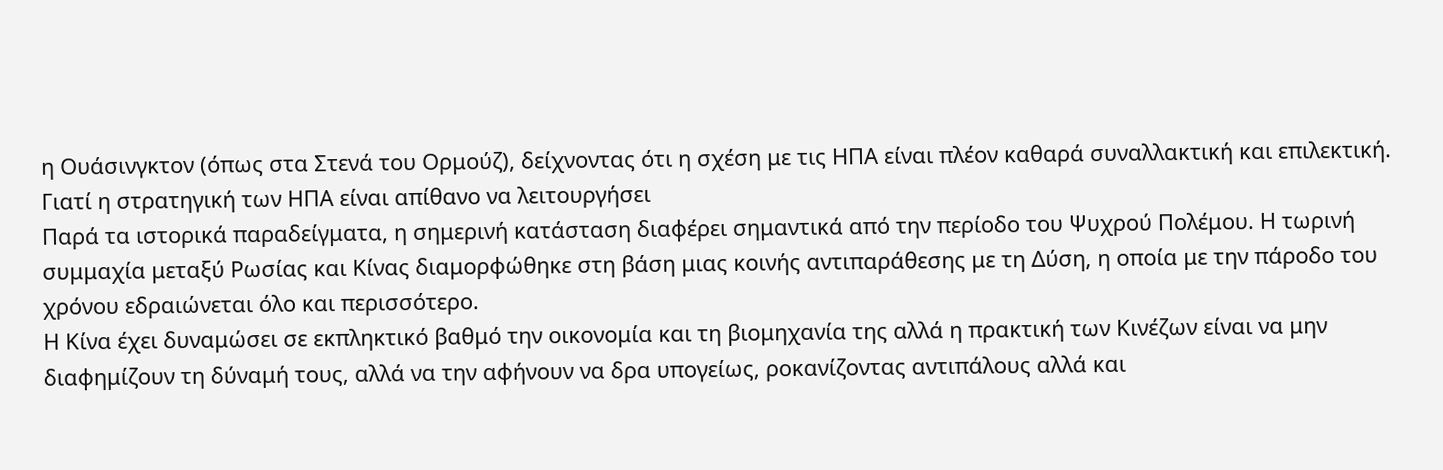η Ουάσινγκτον (όπως στα Στενά του Ορμούζ), δείχνοντας ότι η σχέση με τις ΗΠΑ είναι πλέον καθαρά συναλλακτική και επιλεκτική.
Γιατί η στρατηγική των ΗΠΑ είναι απίθανο να λειτουργήσει
Παρά τα ιστορικά παραδείγματα, η σημερινή κατάσταση διαφέρει σημαντικά από την περίοδο του Ψυχρού Πολέμου. Η τωρινή συμμαχία μεταξύ Ρωσίας και Κίνας διαμορφώθηκε στη βάση μιας κοινής αντιπαράθεσης με τη Δύση, η οποία με την πάροδο του χρόνου εδραιώνεται όλο και περισσότερο.
Η Κίνα έχει δυναμώσει σε εκπληκτικό βαθμό την οικονομία και τη βιομηχανία της αλλά η πρακτική των Κινέζων είναι να μην διαφημίζουν τη δύναμή τους, αλλά να την αφήνουν να δρα υπογείως, ροκανίζοντας αντιπάλους αλλά και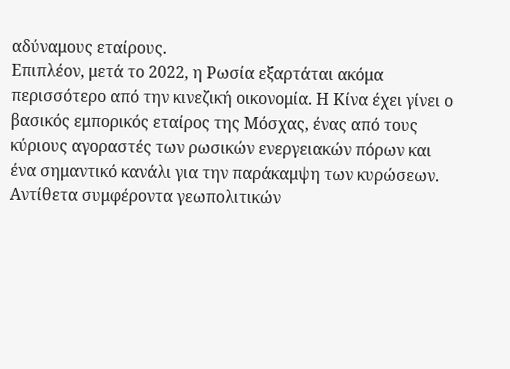αδύναμους εταίρους.
Επιπλέον, μετά το 2022, η Ρωσία εξαρτάται ακόμα περισσότερο από την κινεζική οικονομία. Η Κίνα έχει γίνει ο βασικός εμπορικός εταίρος της Μόσχας, ένας από τους κύριους αγοραστές των ρωσικών ενεργειακών πόρων και ένα σημαντικό κανάλι για την παράκαμψη των κυρώσεων.
Aντίθετα συμφέροντα γεωπολιτικών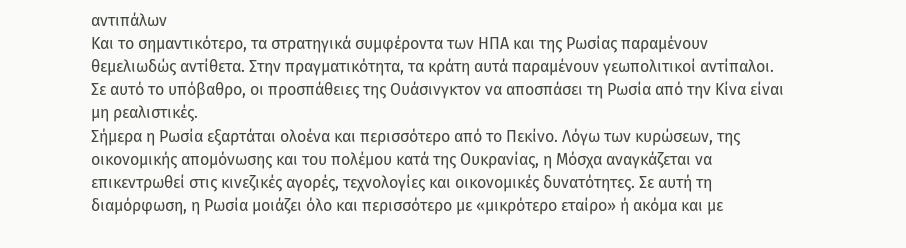αντιπάλων
Και το σημαντικότερο, τα στρατηγικά συμφέροντα των ΗΠΑ και της Ρωσίας παραμένουν θεμελιωδώς αντίθετα. Στην πραγματικότητα, τα κράτη αυτά παραμένουν γεωπολιτικοί αντίπαλοι. Σε αυτό το υπόβαθρο, οι προσπάθειες της Ουάσινγκτον να αποσπάσει τη Ρωσία από την Κίνα είναι μη ρεαλιστικές.
Σήμερα η Ρωσία εξαρτάται ολοένα και περισσότερο από το Πεκίνο. Λόγω των κυρώσεων, της οικονομικής απομόνωσης και του πολέμου κατά της Ουκρανίας, η Μόσχα αναγκάζεται να επικεντρωθεί στις κινεζικές αγορές, τεχνολογίες και οικονομικές δυνατότητες. Σε αυτή τη διαμόρφωση, η Ρωσία μοιάζει όλο και περισσότερο με «μικρότερο εταίρο» ή ακόμα και με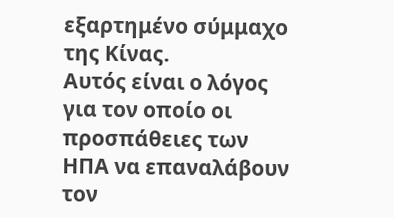εξαρτημένο σύμμαχο της Κίνας.
Αυτός είναι ο λόγος για τον οποίο οι προσπάθειες των ΗΠΑ να επαναλάβουν τον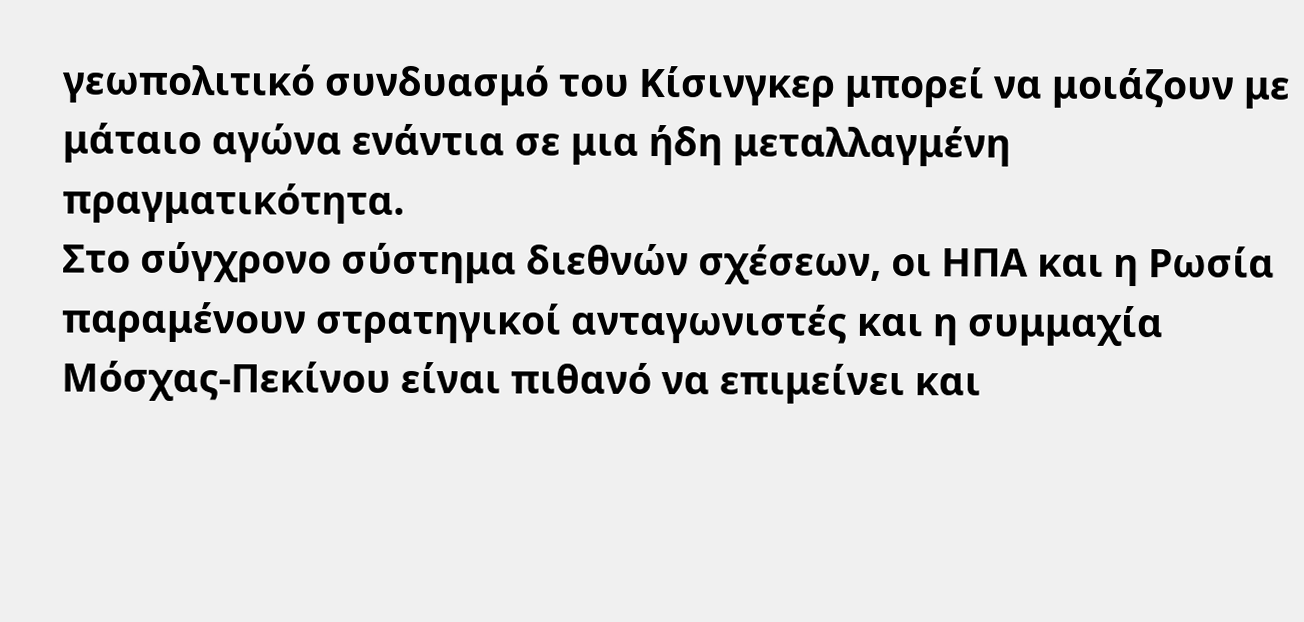γεωπολιτικό συνδυασμό του Κίσινγκερ μπορεί να μοιάζουν με μάταιο αγώνα ενάντια σε μια ήδη μεταλλαγμένη πραγματικότητα.
Στο σύγχρονο σύστημα διεθνών σχέσεων, οι ΗΠΑ και η Ρωσία παραμένουν στρατηγικοί ανταγωνιστές και η συμμαχία Μόσχας-Πεκίνου είναι πιθανό να επιμείνει και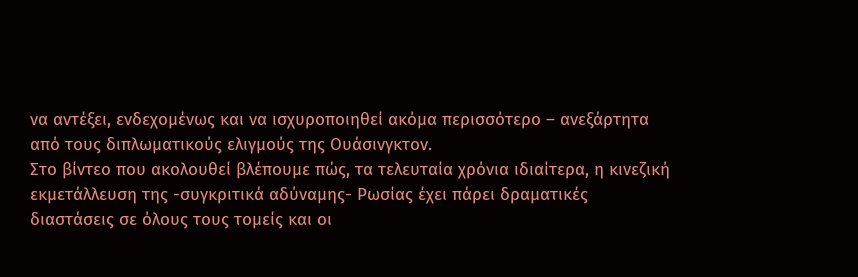να αντέξει, ενδεχομένως και να ισχυροποιηθεί ακόμα περισσότερο – ανεξάρτητα από τους διπλωματικούς ελιγμούς της Ουάσινγκτον.
Στο βίντεο που ακολουθεί βλέπουμε πώς, τα τελευταία χρόνια ιδιαίτερα, η κινεζική εκμετάλλευση της -συγκριτικά αδύναμης- Ρωσίας έχει πάρει δραματικές διαστάσεις σε όλους τους τομείς και οι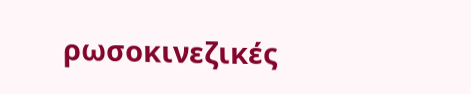ρωσοκινεζικές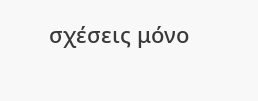σχέσεις μόνο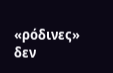«ρόδινες» δεν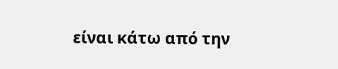είναι κάτω από την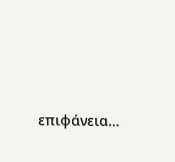επιφάνεια…